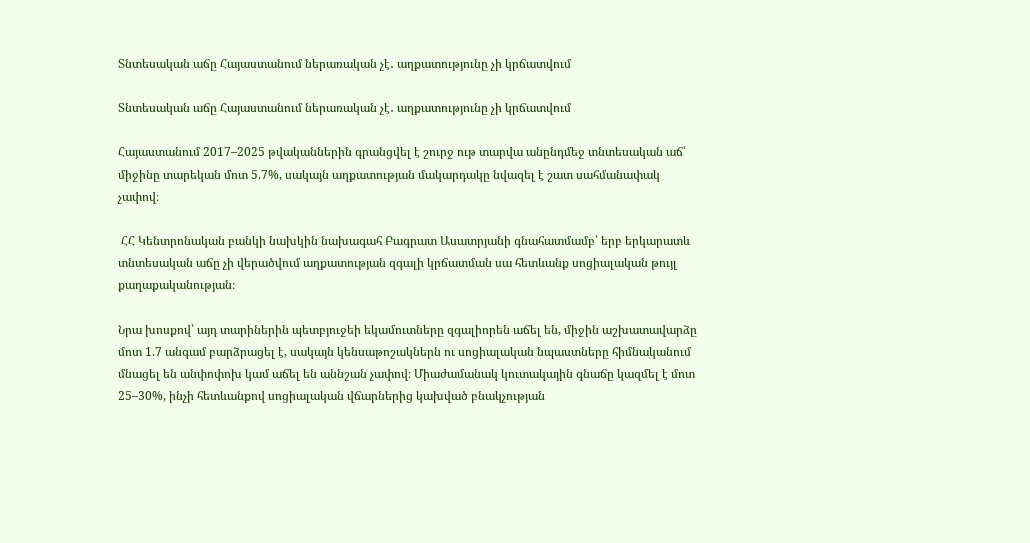Տնտեսական աճը Հայաստանում ներառական չէ․ աղքատությունը չի կրճատվում

Տնտեսական աճը Հայաստանում ներառական չէ․ աղքատությունը չի կրճատվում

Հայաստանում 2017–2025 թվականներին գրանցվել է շուրջ ութ տարվա անընդմեջ տնտեսական աճ՝ միջինը տարեկան մոտ 5.7%, սակայն աղքատության մակարդակը նվազել է շատ սահմանափակ չափով։

 ՀՀ Կենտրոնական բանկի նախկին նախագահ Բագրատ Ասատրյանի գնահատմամբ՝ երբ երկարատև տնտեսական աճը չի վերածվում աղքատության զգալի կրճատման սա հետևանք սոցիալական թույլ քաղաքականության։

Նրա խոսքով՝ այդ տարիներին պետբյուջեի եկամուտները զգալիորեն աճել են, միջին աշխատավարձը մոտ 1.7 անգամ բարձրացել է, սակայն կենսաթոշակներն ու սոցիալական նպաստները հիմնականում մնացել են անփոփոխ կամ աճել են աննշան չափով։ Միաժամանակ կուտակային գնաճը կազմել է մոտ 25–30%, ինչի հետևանքով սոցիալական վճարներից կախված բնակչության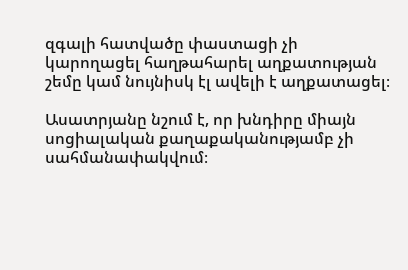զգալի հատվածը փաստացի չի կարողացել հաղթահարել աղքատության շեմը կամ նույնիսկ էլ ավելի է աղքատացել։

Ասատրյանը նշում է, որ խնդիրը միայն սոցիալական քաղաքականությամբ չի սահմանափակվում։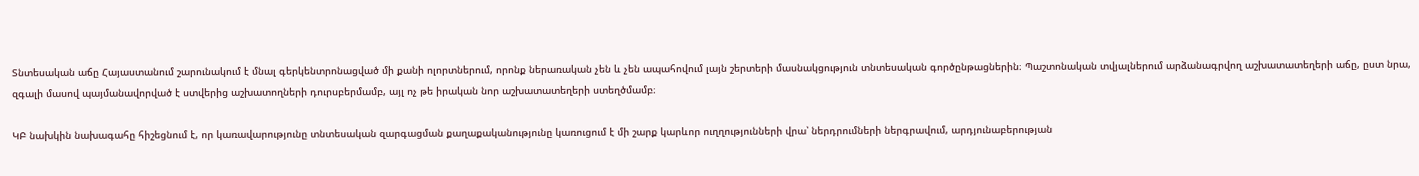Տնտեսական աճը Հայաստանում շարունակում է մնալ գերկենտրոնացված մի քանի ոլորտներում, որոնք ներառական չեն և չեն ապահովում լայն շերտերի մասնակցություն տնտեսական գործընթացներին։ Պաշտոնական տվյալներում արձանագրվող աշխատատեղերի աճը, ըստ նրա, զգալի մասով պայմանավորված է ստվերից աշխատողների դուրսբերմամբ, այլ ոչ թե իրական նոր աշխատատեղերի ստեղծմամբ։

ԿԲ նախկին նախագահը հիշեցնում է, որ կառավարությունը տնտեսական զարգացման քաղաքականությունը կառուցում է մի շարք կարևոր ուղղությունների վրա՝ ներդրումների ներգրավում, արդյունաբերության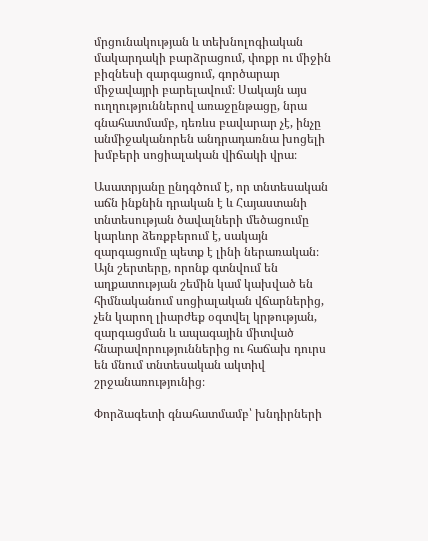մրցունակության և տեխնոլոգիական մակարդակի բարձրացում, փոքր ու միջին բիզնեսի զարգացում, գործարար միջավայրի բարելավում։ Սակայն այս ուղղություններով առաջընթացը, նրա գնահատմամբ, դեռևս բավարար չէ, ինչը անմիջականորեն անդրադառնա խոցելի խմբերի սոցիալական վիճակի վրա։

Ասատրյանը ընդգծում է, որ տնտեսական աճն ինքնին դրական է և Հայաստանի տնտեսության ծավալների մեծացումը կարևոր ձեռքբերում է, սակայն զարգացումը պետք է լինի ներառական։ Այն շերտերը, որոնք գտնվում են աղքատության շեմին կամ կախված են հիմնականում սոցիալական վճարներից, չեն կարող լիարժեք օգտվել կրթության, զարգացման և ապագային միտված հնարավորություններից ու հաճախ դուրս են մնում տնտեսական ակտիվ շրջանառությունից։

Փորձագետի գնահատմամբ՝ խնդիրների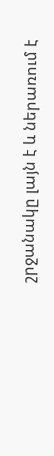շրջանակը լայն է և ներառում է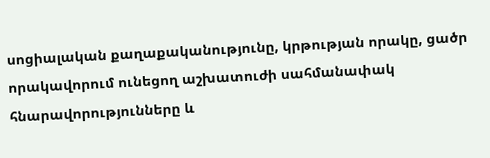սոցիալական քաղաքականությունը, կրթության որակը, ցածր որակավորում ունեցող աշխատուժի սահմանափակ հնարավորությունները և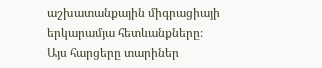աշխատանքային միգրացիայի երկարամյա հետևանքները։ Այս հարցերը տարիներ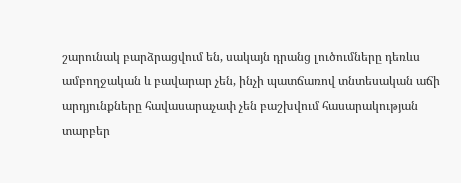շարունակ բարձրացվում են, սակայն դրանց լուծումները դեռևս ամբողջական և բավարար չեն, ինչի պատճառով տնտեսական աճի արդյունքները հավասարաչափ չեն բաշխվում հասարակության տարբեր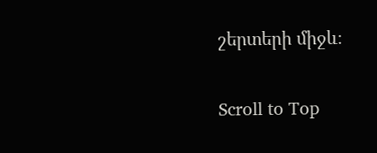շերտերի միջև։

Scroll to Top